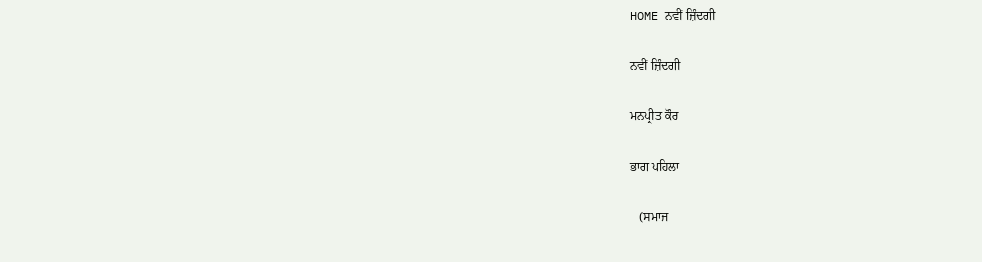HOME ਨਵੀਂ ਜ਼ਿੰਦਗੀ

ਨਵੀਂ ਜ਼ਿੰਦਗੀ

ਮਨਪ੍ਰੀਤ ਕੌਰ

ਭਾਗ ਪਹਿਲਾ

   (ਸਮਾਜ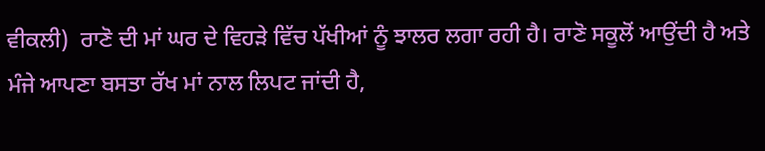ਵੀਕਲੀ)  ਰਾਣੋ ਦੀ ਮਾਂ ਘਰ ਦੇ ਵਿਹੜੇ ਵਿੱਚ ਪੱਖੀਆਂ ਨੂੰ ਝਾਲਰ ਲਗਾ ਰਹੀ ਹੈ। ਰਾਣੋ ਸਕੂਲੋਂ ਆਉਂਦੀ ਹੈ ਅਤੇ ਮੰਜੇ ਆਪਣਾ ਬਸਤਾ ਰੱਖ ਮਾਂ ਨਾਲ ਲਿਪਟ ਜਾਂਦੀ ਹੈ,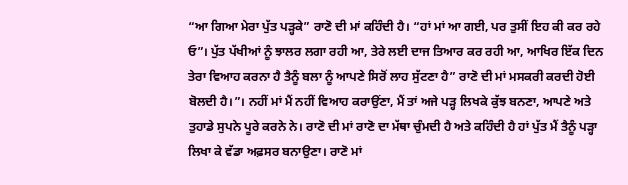“ਆ ਗਿਆ ਮੇਰਾ ਪੁੱਤ ਪੜ੍ਹਕੇ” ਰਾਣੋ ਦੀ ਮਾਂ ਕਹਿੰਦੀ ਹੈ। “ਹਾਂ ਮਾਂ ਆ ਗਈ, ਪਰ ਤੁਸੀਂ ਇਹ ਕੀ ਕਰ ਰਹੇ ਓ”। ਪੁੱਤ ਪੱਖੀਆਂ ਨੂੰ ਝਾਲਰ ਲਗਾ ਰਹੀ ਆ, ਤੇਰੇ ਲਈ ਦਾਜ ਤਿਆਰ ਕਰ ਰਹੀ ਆ, ਆਖਿਰ ਇੱਕ ਦਿਨ ਤੇਰਾ ਵਿਆਹ ਕਰਨਾ ਹੈ ਤੈਨੂੰ ਬਲਾ ਨੂੰ ਆਪਣੇ ਸਿਰੋਂ ਲਾਹ ਸੁੱਟਣਾ ਹੈ” ਰਾਣੋ ਦੀ ਮਾਂ ਮਸਕਰੀ ਕਰਦੀ ਹੋਈ ਬੋਲਦੀ ਹੈ।”। ਨਹੀਂ ਮਾਂ ਮੈਂ ਨਹੀਂ ਵਿਆਹ ਕਰਾਉਂਣਾ, ਮੈਂ ਤਾਂ ਅਜੇ ਪੜ੍ਹ ਲਿਖਕੇ ਕੁੱਝ ਬਨਣਾ, ਆਪਣੇ ਅਤੇ ਤੁਹਾਡੇ ਸੁਪਨੇ ਪੂਰੇ ਕਰਨੇ ਨੇ। ਰਾਣੋ ਦੀ ਮਾਂ ਰਾਣੋ ਦਾ ਮੱਥਾ ਚੁੰਮਦੀ ਹੈ ਅਤੇ ਕਹਿੰਦੀ ਹੈ ਹਾਂ ਪੁੱਤ ਮੈਂ ਤੈਨੂੰ ਪੜ੍ਹਾ ਲਿਖਾ ਕੇ ਵੱਡਾ ਅਫ਼ਸਰ ਬਨਾਉਣਾ। ਰਾਣੋ ਮਾਂ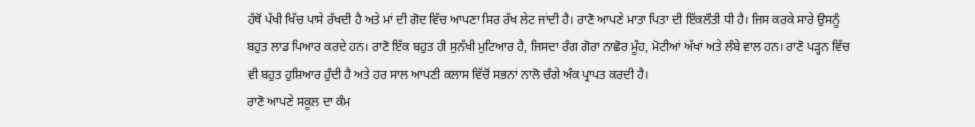ਹੱਥੋਂ ਪੱਖੀ ਖਿੱਚ ਪਾਸੇ ਰੱਖਦੀ ਹੈ ਅਤੇ ਮਾਂ ਦੀ ਗੋਦ ਵਿੱਚ ਆਪਣਾ ਸਿਰ ਰੱਖ ਲੇਟ ਜਾਂਦੀ ਹੈ। ਰਾਣੋ ਆਪਣੇ ਮਾਤਾ ਪਿਤਾ ਦੀ ਇੱਕਲੌਤੀ ਧੀ ਹੈ। ਜਿਸ ਕਰਕੇ ਸਾਰੇ ਉਸਨੂੰ ਬਹੁਤ ਲਾਡ ਪਿਆਰ ਕਰਦੇ ਹਨ। ਰਾਣੋ ਇੱਕ ਬਹੁਤ ਹੀ ਸੁਨੱਖੀ ਮੁਟਿਆਰ ਹੈ, ਜਿਸਦਾ ਰੰਗ ਗੋਰਾ ਨਾਛੋਰ ਮੂੰਹ, ਮੋਟੀਆਂ ਅੱਖਾਂ ਅਤੇ ਲੰਬੇ ਵਾਲ ਹਨ। ਰਾਣੋ ਪੜ੍ਹਨ ਵਿੱਚ ਵੀ ਬਹੁਤ ਹੁਸ਼ਿਆਰ ਹੁੰਦੀ ਹੈ ਅਤੇ ਹਰ ਸਾਲ ਆਪਣੀ ਕਲਾਸ ਵਿੱਚੋਂ ਸਭਨਾਂ ਨਾਲੋ ਚੰਗੇ ਅੰਕ ਪ੍ਰਾਪਤ ਕਰਦੀ ਹੈ।
ਰਾਣੋ ਆਪਣੇ ਸਕੂਲ ਦਾ ਕੰਮ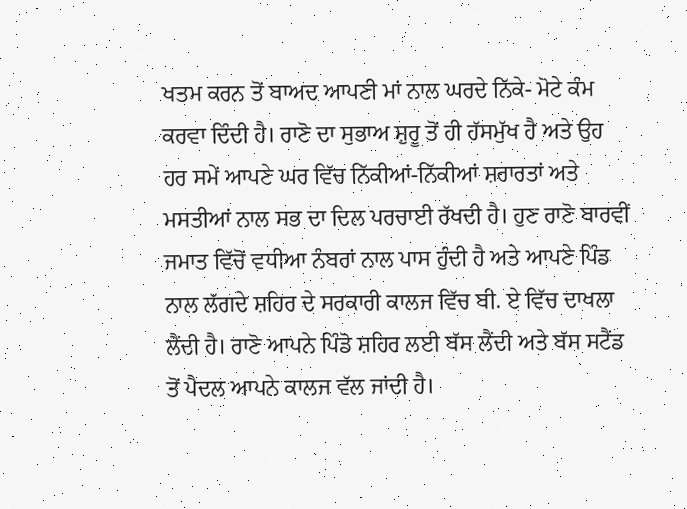ਖਤਮ ਕਰਨ ਤੋਂ ਬਾਅਦ ਆਪਣੀ ਮਾਂ ਨਾਲ ਘਰਦੇ ਨਿੱਕੇ- ਮੋਟੇ ਕੰਮ ਕਰਵਾ ਦਿੰਦੀ ਹੈ। ਰਾਣੋ ਦਾ ਸੁਭਾਅ ਸ਼ੁਰੂ ਤੋਂ ਹੀ ਹੱਸਮੁੱਖ ਹੈ ਅਤੇ ਉਹ ਹਰ ਸਮੇਂ ਆਪਣੇ ਘਰ ਵਿੱਚ ਨਿੱਕੀਆਂ-ਨਿੱਕੀਆਂ ਸ਼ਰਾਰਤਾਂ ਅਤੇ ਮਸਤੀਆਂ ਨਾਲ ਸਭ ਦਾ ਦਿਲ ਪਰਚਾਈ ਰੱਖਦੀ ਹੈ। ਹੁਣ ਰਾਣੋ ਬਾਰਵੀਂ ਜਮਾਤ ਵਿੱਚੋਂ ਵਧੀਆ ਨੰਬਰਾਂ ਨਾਲ ਪਾਸ ਹੁੰਦੀ ਹੈ ਅਤੇ ਆਪਣੇ ਪਿੰਡ ਨਾਲ ਲੱਗਦੇ ਸ਼ਹਿਰ ਦੇ ਸਰਕਾਰੀ ਕਾਲਜ ਵਿੱਚ ਬੀ. ਏ ਵਿੱਚ ਦਾਖਲਾ ਲੈਂਦੀ ਹੈ। ਰਾਣੋ ਆਪਨੇ ਪਿੰਡੋ ਸ਼ਹਿਰ ਲਈ ਬੱਸ ਲੈਂਦੀ ਅਤੇ ਬੱਸ ਸਟੈਂਡ ਤੋਂ ਪੈਦਲ ਆਪਨੇ ਕਾਲਜ ਵੱਲ ਜਾਂਦੀ ਹੈ।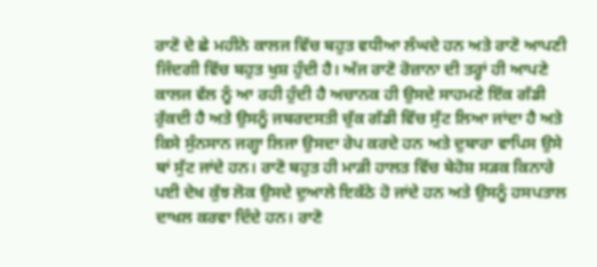ਰਾਣੋ ਦੇ ਛੇ ਮਹੀਨੇ ਕਾਲਜ ਵਿੱਚ ਬਹੁਤ ਵਧੀਆ ਲੰਘਦੇ ਹਨ ਅਤੇ ਰਾਣੋ ਆਪਣੀ ਜਿੰਦਗੀ ਵਿੱਚ ਬਹੁਤ ਖੁਸ਼ ਹੁੰਦੀ ਹੈ। ਅੱਜ ਰਾਣੋ ਰੋਜ਼ਾਨਾ ਦੀ ਤਰ੍ਹਾਂ ਹੀ ਆਪਣੇ ਕਾਲਜ ਵੱਲ ਨੂੰ ਆ ਰਹੀ ਹੁੰਦੀ ਹੈ ਅਚਾਨਕ ਹੀ ਉਸਦੇ ਸਾਹਮਣੇ ਇੱਕ ਗੱਡੀ ਰੁੱਕਦੀ ਹੈ ਅਤੇ ਉਸਨੂੰ ਜਬਰਦਸਤੀ ਚੁੱਕ ਗੱਡੀ ਵਿੱਚ ਸੁੱਟ ਲਿਆ ਜਾਂਦਾ ਹੈ ਅਤੇ ਕਿਸੇ ਸੁੰਨਸਾਨ ਜਗ੍ਹਾ ਲਿਜਾ ਉਸਦਾ ਰੇਪ ਕਰਦੇ ਹਨ ਅਤੇ ਦੁਬਾਰਾ ਵਾਪਿਸ ਉਸੇ ਥਾਂ ਸੁੱਟ ਜਾਂਦੇ ਹਨ। ਰਾਣੋ ਬਹੁਤ ਹੀ ਮਾੜੀ ਹਾਲਤ ਵਿੱਚ ਬੇਹੋਸ਼ ਸੜਕ ਕਿਨਾਰੇ ਪਈ ਦੇਖ ਕੁੱਝ ਲੋਕ ਉਸਦੇ ਦੁਆਲੇ ਇਕੱਠੇ ਹੋ ਜਾਂਦੇ ਹਨ ਅਤੇ ਉਸਨੂੰ ਹਸਪਤਾਲ ਦਾਖਲ ਕਰਵਾ ਦਿੰਦੇ ਹਨ। ਰਾਣੋ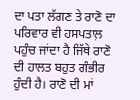ਦਾ ਪਤਾ ਲੱਗਣ ਤੇ ਰਾਣੋ ਦਾ ਪਰਿਵਾਰ ਵੀ ਹਸਪਤਾਲ਼ ਪਹੁੰਚ ਜਾਂਦਾ ਹੈ ਜਿੱਥੇ ਰਾਣੋ ਦੀ ਹਾਲਤ ਬਹੁਤ ਗੰਭੀਰ ਹੁੰਦੀ ਹੈ। ਰਾਣੋ ਦੀ ਮਾਂ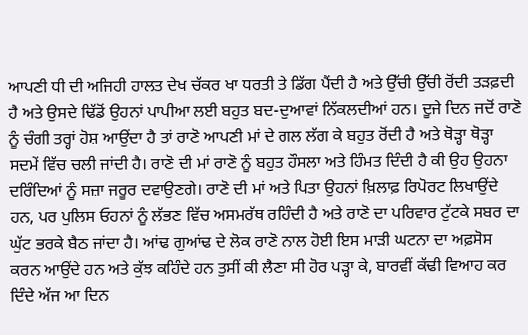ਆਪਣੀ ਧੀ ਦੀ ਅਜਿਹੀ ਹਾਲਤ ਦੇਖ ਚੱਕਰ ਖਾ ਧਰਤੀ ਤੇ ਡਿੱਗ ਪੈਂਦੀ ਹੈ ਅਤੇ ਉੱਚੀ ਉੱਚੀ ਰੋਂਦੀ ਤੜਫ਼ਦੀ ਹੈ ਅਤੇ ਉਸਦੇ ਢਿੱਡੋਂ ਉਹਨਾਂ ਪਾਪੀਆ ਲਈ ਬਹੁਤ ਬਦ-ਦੁਆਵਾਂ ਨਿੱਕਲਦੀਆਂ ਹਨ। ਦੂਜੇ ਦਿਨ ਜਦੋਂ ਰਾਣੋ ਨੂੰ ਚੰਗੀ ਤਰ੍ਹਾਂ ਹੋਸ਼ ਆਉਂਦਾ ਹੈ ਤਾਂ ਰਾਣੋ ਆਪਣੀ ਮਾਂ ਦੇ ਗਲ ਲੱਗ ਕੇ ਬਹੁਤ ਰੋਂਦੀ ਹੈ ਅਤੇ ਥੋੜ੍ਹਾ ਥੋੜ੍ਹਾ ਸਦਮੇਂ ਵਿੱਚ ਚਲੀ ਜਾਂਦੀ ਹੈ। ਰਾਣੋ ਦੀ ਮਾਂ ਰਾਣੋ ਨੂੰ ਬਹੁਤ ਹੌਸਲਾ ਅਤੇ ਹਿੰਮਤ ਦਿੰਦੀ ਹੈ ਕੀ ਉਹ ਉਹਨਾ ਦਰਿੰਦਿਆਂ ਨੂੰ ਸਜ਼ਾ ਜਰੂਰ ਦਵਾਉਣਗੇ। ਰਾਣੋ ਦੀ ਮਾਂ ਅਤੇ ਪਿਤਾ ਉਹਨਾਂ ਖ਼ਿਲਾਫ਼ ਰਿਪੋਰਟ ਲਿਖਾਉਂਦੇ ਹਨ, ਪਰ ਪੁਲਿਸ ਓਹਨਾਂ ਨੂੰ ਲੱਭਣ ਵਿੱਚ ਅਸਮਰੱਥ ਰਹਿੰਦੀ ਹੈ ਅਤੇ ਰਾਣੋ ਦਾ ਪਰਿਵਾਰ ਟੁੱਟਕੇ ਸਬਰ ਦਾ ਘੁੱਟ ਭਰਕੇ ਬੈਠ ਜਾਂਦਾ ਹੈ। ਆਂਢ ਗੁਆਂਢ ਦੇ ਲੋਕ ਰਾਣੋ ਨਾਲ ਹੋਈ ਇਸ ਮਾੜੀ ਘਟਨਾ ਦਾ ਅਫ਼ਸੋਸ ਕਰਨ ਆਉਂਦੇ ਹਨ ਅਤੇ ਕੁੱਝ ਕਹਿੰਦੇ ਹਨ ਤੁਸੀਂ ਕੀ ਲੈਣਾ ਸੀ ਹੋਰ ਪੜ੍ਹਾ ਕੇ, ਬਾਰਵੀਂ ਕੱਢੀ ਵਿਆਹ ਕਰ ਦਿੰਦੇ ਅੱਜ ਆ ਦਿਨ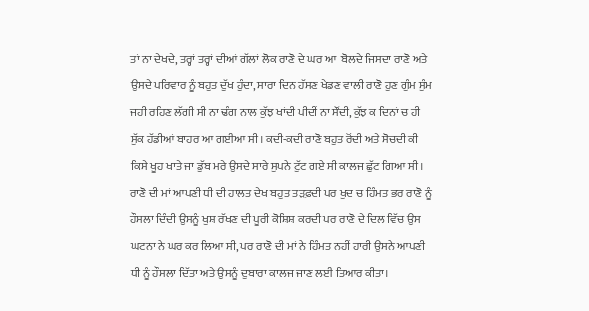ਤਾਂ ਨਾ ਦੇਖਦੇ, ਤਰ੍ਹਾਂ ਤਰ੍ਹਾਂ ਦੀਆਂ ਗੱਲਾਂ ਲੋਕ ਰਾਣੋ ਦੇ ਘਰ ਆ  ਬੋਲਦੇ ਜਿਸਦਾ ਰਾਣੋ ਅਤੇ ਉਸਦੇ ਪਰਿਵਾਰ ਨੂੰ ਬਹੁਤ ਦੁੱਖ ਹੁੰਦਾ, ਸਾਰਾ ਦਿਨ ਹੱਸਣ ਖੇਡਣ ਵਾਲੀ ਰਾਣੋ ਹੁਣ ਗੁੰਮ ਸੁੰਮ ਜਹੀ ਰਹਿਣ ਲੱਗੀ ਸੀ ਨਾ ਢੰਗ ਨਾਲ ਕੁੱਝ ਖਾਂਦੀ ਪੀਦੀਂ ਨਾ ਸੌਂਦੀ, ਕੁੱਝ ਕ ਦਿਨਾਂ ਚ ਹੀ ਸੁੱਕ ਹੱਡੀਆਂ ਬਾਹਰ ਆ ਗਈਆ ਸੀ। ਕਦੀ-ਕਦੀ ਰਾਣੋ ਬਹੁਤ ਰੋਂਦੀ ਅਤੇ ਸੋਚਦੀ ਕੀ ਕਿਸੇ ਖੂਹ ਖਾਤੇ ਜਾ ਡੁੱਬ ਮਰੇ ਉਸਦੇ ਸਾਰੇ ਸੁਪਨੇ ਟੁੱਟ ਗਏ ਸੀ ਕਾਲਜ ਛੁੱਟ ਗਿਆ ਸੀ। ਰਾਣੋ ਦੀ ਮਾਂ ਆਪਣੀ ਧੀ ਦੀ ਹਾਲਤ ਦੇਖ ਬਹੁਤ ਤੜਫ਼ਦੀ ਪਰ ਖੁਦ ਚ ਹਿੰਮਤ ਭਰ ਰਾਣੋ ਨੂੰ ਹੌਸਲਾ ਦਿੰਦੀ ਉਸਨੂੰ ਖੁਸ਼ ਰੱਖਣ ਦੀ ਪੂਰੀ ਕੋਸ਼ਿਸ਼ ਕਰਦੀ ਪਰ ਰਾਣੋ ਦੇ ਦਿਲ ਵਿੱਚ ਉਸ ਘਟਨਾ ਨੇ ਘਰ ਕਰ ਲਿਆ ਸੀ, ਪਰ ਰਾਣੋ ਦੀ ਮਾਂ ਨੇ ਹਿੰਮਤ ਨਹੀਂ ਹਾਰੀ ਉਸਨੇ ਆਪਣੀ ਧੀ ਨੂੰ ਹੌਸਲਾ ਦਿੱਤਾ ਅਤੇ ਉਸਨੂੰ ਦੁਬਾਰਾ ਕਾਲਜ ਜਾਣ ਲਈ ਤਿਆਰ ਕੀਤਾ।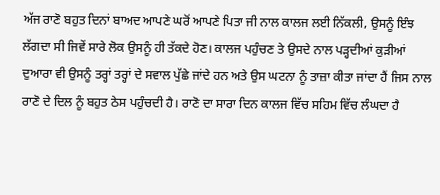ਅੱਜ ਰਾਣੋ ਬਹੁਤ ਦਿਨਾਂ ਬਾਅਦ ਆਪਣੇ ਘਰੋਂ ਆਪਣੇ ਪਿਤਾ ਜੀ ਨਾਲ ਕਾਲਜ ਲਈ ਨਿੱਕਲੀ, ਉਸਨੂੰ ਇੰਝ ਲੱਗਦਾ ਸੀ ਜਿਵੇਂ ਸਾਰੇ ਲੋਕ ਉਸਨੂੰ ਹੀ ਤੱਕਦੇ ਹੋਣ। ਕਾਲਜ ਪਹੁੰਚਣ ਤੇ ਉਸਦੇ ਨਾਲ ਪੜ੍ਹਦੀਆਂ ਕੁੜੀਆਂ ਦੁਆਰਾ ਵੀ ਉਸਨੂੰ ਤਰ੍ਹਾਂ ਤਰ੍ਹਾਂ ਦੇ ਸਵਾਲ ਪੁੱਛੇ ਜਾਂਦੇ ਹਨ ਅਤੇ ਉਸ ਘਟਨਾ ਨੂੰ ਤਾਜ਼ਾ ਕੀਤਾ ਜਾਂਦਾ ਹੈਂ ਜਿਸ ਨਾਲ ਰਾਣੋ ਦੇ ਦਿਲ ਨੂੰ ਬਹੁਤ ਠੇਸ ਪਹੁੰਚਦੀ ਹੈ। ਰਾਣੋ ਦਾ ਸਾਰਾ ਦਿਨ ਕਾਲਜ ਵਿੱਚ ਸਹਿਮ ਵਿੱਚ ਲੰਘਦਾ ਹੈ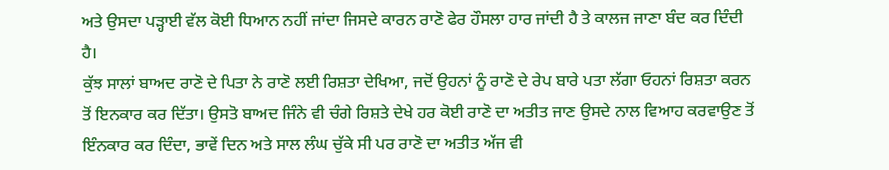ਅਤੇ ਉਸਦਾ ਪੜ੍ਹਾਈ ਵੱਲ ਕੋਈ ਧਿਆਨ ਨਹੀਂ ਜਾਂਦਾ ਜਿਸਦੇ ਕਾਰਨ ਰਾਣੋ ਫੇਰ ਹੌਸਲਾ ਹਾਰ ਜਾਂਦੀ ਹੈ ਤੇ ਕਾਲਜ ਜਾਣਾ ਬੰਦ ਕਰ ਦਿੰਦੀ ਹੈ।
ਕੁੱਝ ਸਾਲਾਂ ਬਾਅਦ ਰਾਣੋ ਦੇ ਪਿਤਾ ਨੇ ਰਾਣੋ ਲਈ ਰਿਸ਼ਤਾ ਦੇਖਿਆ, ਜਦੋਂ ਉਹਨਾਂ ਨੂੰ ਰਾਣੋ ਦੇ ਰੇਪ ਬਾਰੇ ਪਤਾ ਲੱਗਾ ਓਹਨਾਂ ਰਿਸ਼ਤਾ ਕਰਨ ਤੋਂ ਇਨਕਾਰ ਕਰ ਦਿੱਤਾ। ਉਸਤੋ ਬਾਅਦ ਜਿੰਨੇ ਵੀ ਚੰਗੇ ਰਿਸ਼ਤੇ ਦੇਖੇ ਹਰ ਕੋਈ ਰਾਣੋ ਦਾ ਅਤੀਤ ਜਾਣ ਉਸਦੇ ਨਾਲ ਵਿਆਹ ਕਰਵਾਉਣ ਤੋਂ ਇੰਨਕਾਰ ਕਰ ਦਿੰਦਾ, ਭਾਵੇਂ ਦਿਨ ਅਤੇ ਸਾਲ ਲੰਘ ਚੁੱਕੇ ਸੀ ਪਰ ਰਾਣੋ ਦਾ ਅਤੀਤ ਅੱਜ ਵੀ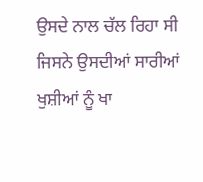ਉਸਦੇ ਨਾਲ ਚੱਲ ਰਿਹਾ ਸੀ ਜਿਸਨੇ ਉਸਦੀਆਂ ਸਾਰੀਆਂ ਖੁਸ਼ੀਆਂ ਨੂੰ ਖਾ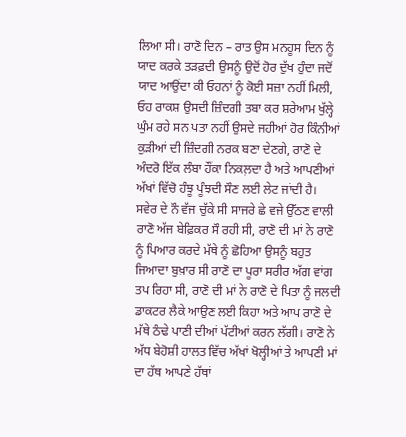ਲਿਆ ਸੀ। ਰਾਣੋ ਦਿਨ – ਰਾਤ ਉਸ ਮਨਹੂਸ ਦਿਨ ਨੂੰ ਯਾਦ ਕਰਕੇ ਤੜਫ਼ਦੀ ਉਸਨੂੰ ਉਦੋਂ ਹੋਰ ਦੁੱਖ ਹੁੰਦਾ ਜਦੋਂ ਯਾਦ ਆਉਂਦਾ ਕੀ ਓਹਨਾਂ ਨੂੰ ਕੋਈ ਸਜ਼ਾ ਨਹੀਂ ਮਿਲੀ, ਓਹ ਰਾਕਸ਼ ਉਸਦੀ ਜ਼ਿੰਦਗੀ ਤਬਾ ਕਰ ਸ਼ਰੇਆਮ ਖੁੱਲ੍ਹੇ ਘੁੰਮ ਰਹੇ ਸਨ ਪਤਾ ਨਹੀਂ ਉਸਦੇ ਜਹੀਆਂ ਹੋਰ ਕਿੰਨੀਆਂ ਕੁੜੀਆਂ ਦੀ ਜ਼ਿੰਦਗੀ ਨਰਕ ਬਣਾ ਦੇਣਗੇ, ਰਾਣੋ ਦੇ ਅੰਦਰੋ ਇੱਕ ਲੰਬਾ ਹੌਂਕਾ ਨਿਕਲ਼ਦਾ ਹੈ ਅਤੇ ਆਪਣੀਆਂ ਅੱਖਾਂ ਵਿੱਚੋ ਹੰਝੂ ਪੂੰਝਦੀ ਸੌਣ ਲਈ ਲੇਟ ਜਾਂਦੀ ਹੈ।
ਸਵੇਰ ਦੇ ਨੌ ਵੱਜ ਚੁੱਕੇ ਸੀ ਸਾਜਰੇ ਛੇ ਵਜੇ ਉੱਠਣ ਵਾਲੀ ਰਾਣੋ ਅੱਜ ਬੇਫ਼ਿਕਰ ਸੌ ਰਹੀ ਸੀ, ਰਾਣੋ ਦੀ ਮਾਂ ਨੇ ਰਾਣੋ ਨੂੰ ਪਿਆਰ ਕਰਦੇ ਮੱਥੇ ਨੂੰ ਛੋਹਿਆ ਉਸਨੂੰ ਬਹੁਤ ਜਿਆਦਾ ਬੁਖ਼ਾਰ ਸੀ ਰਾਣੋ ਦਾ ਪੂਰਾ ਸਰੀਰ ਅੱਗ ਵਾਂਗ ਤਪ ਰਿਹਾ ਸੀ, ਰਾਣੋ ਦੀ ਮਾਂ ਨੇ ਰਾਣੋ ਦੇ ਪਿਤਾ ਨੂੰ ਜਲਦੀ ਡਾਕਟਰ ਲੈਕੇ ਆਉਣ ਲਈ ਕਿਹਾ ਅਤੇ ਆਪ ਰਾਣੋ ਦੇ ਮੱਥੇ ਠੰਢੇ ਪਾਣੀ ਦੀਆਂ ਪੱਟੀਆਂ ਕਰਨ ਲੱਗੀ। ਰਾਣੋ ਨੇ ਅੱਧ ਬੇਹੋਸ਼ੀ ਹਾਲਤ ਵਿੱਚ ਅੱਖਾਂ ਖੋਲ੍ਹੀਆਂ ਤੇ ਆਪਣੀ ਮਾਂ ਦਾ ਹੱਥ ਆਪਣੇ ਹੱਥਾਂ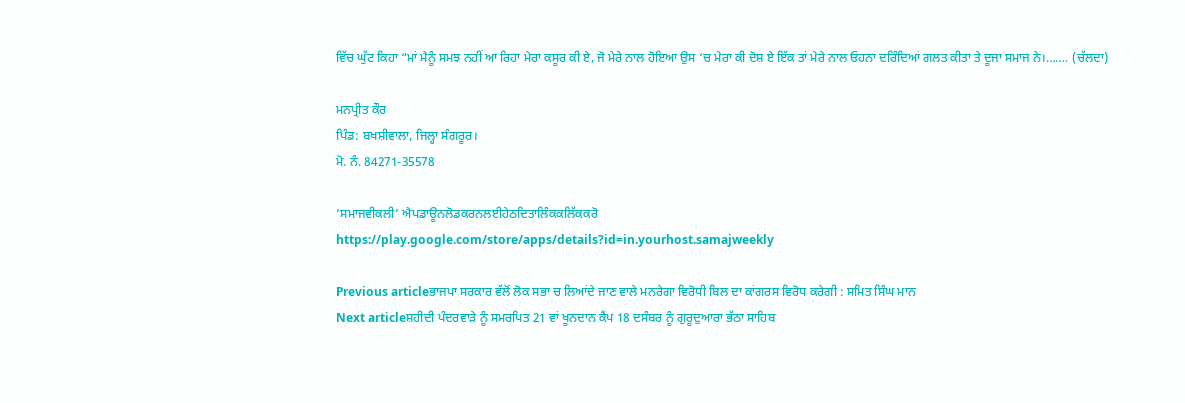ਵਿੱਚ ਘੁੱਟ ਕਿਹਾ “ਮਾਂ ਮੈਨੂੰ ਸਮਝ ਨਹੀਂ ਆ ਰਿਹਾ ਮੇਰਾ ਕਸੂਰ ਕੀ ਏ, ਜੋ ਮੇਰੇ ਨਾਲ ਹੋਇਆ ਉਸ ‘ਚ ਮੇਰਾ ਕੀ ਦੋਸ਼ ਏ ਇੱਕ ਤਾਂ ਮੇਰੇ ਨਾਲ ਓਹਨਾ ਦਰਿੰਦਿਆਂ ਗਲਤ ਕੀਤਾ ਤੇ ਦੂਜਾ ਸਮਾਜ ਨੇ।……. (ਚੱਲਦਾ)

ਮਨਪ੍ਰੀਤ ਕੌਰ
ਪਿੰਡ: ਬਖਸ਼ੀਵਾਲਾ, ਜਿਲ੍ਹਾ ਸੰਗਰੂਰ।
ਮੋ. ਨੰ. 84271-35578

‘ਸਮਾਜਵੀਕਲੀ’ ਐਪਡਾਊਨਲੋਡਕਰਨਲਈਹੇਠਦਿਤਾਲਿੰਕਕਲਿੱਕਕਰੋ
https://play.google.com/store/apps/details?id=in.yourhost.samajweekly

Previous articleਭਾਜਪਾ ਸਰਕਾਰ ਵੱਲੋਂ ਲੋਕ ਸਭਾ ਚ ਲਿਆਂਦੇ ਜਾਣ ਵਾਲੇ ਮਨਰੇਗਾ ਵਿਰੋਧੀ ਬਿਲ ਦਾ ਕਾਂਗਰਸ ਵਿਰੋਧ ਕਰੇਗੀ : ਸਮਿਤ ਸਿੰਘ ਮਾਨ
Next articleਸ਼ਹੀਦੀ ਪੰਦਰਵਾੜੇ ਨੂੰ ਸਮਰਪਿਤ 21 ਵਾਂ ਖੂਨਦਾਨ ਕੈਂਪ 18 ਦਸੰਬਰ ਨੂੰ ਗੁਰੂਦੁਆਰਾ ਭੱਠਾ ਸਾਹਿਬ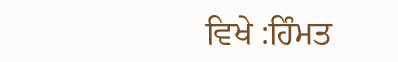ਵਿਖੇ :ਹਿੰਮਤ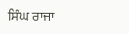ਸਿੰਘ ਰਾਜਾ